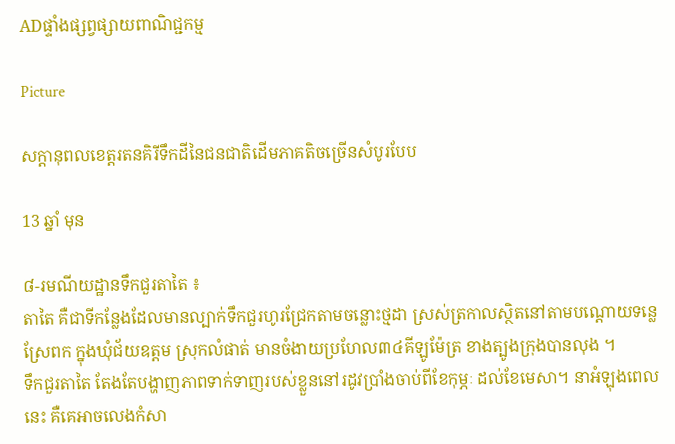ADផ្ទាំងផ្សព្វផ្សាយពាណិជ្ជកម្ម

Picture

សក្តានុពលខេត្តរតនគិរីទឹកដីនៃជនជាតិដើមភាគតិចច្រើនសំបូរបែប

13 ឆ្នាំ មុន

៨-រមណីយដ្ឋានទឹកជួរតាតៃ ៖
តាតៃ គឺជាទីកន្លែងដែលមានល្បាក់ទឹកជួរហូរជ្រែកតាមចន្លោះថ្មដា ស្រស់ត្រកាលស្ថិតនៅតាមបណ្តោយទន្លេស្រែពក ក្នុងឃុំជ័យឧត្តម ស្រុកលំផាត់ មានចំងាយប្រហែល៣៤គីឡូម៉ែត្រ ខាងត្បូងក្រុងបានលុង ។
ទឹកជួរតាតៃ តែងតែបង្ហាញភាពទាក់ទាញរបស់ខ្លួននៅរដូវប្រាំងចាប់ពីខែកុម្ភៈ ដល់ខែមេសា។ នាអំឡុងពេលនេះ គឺគេអាចលេងកំសា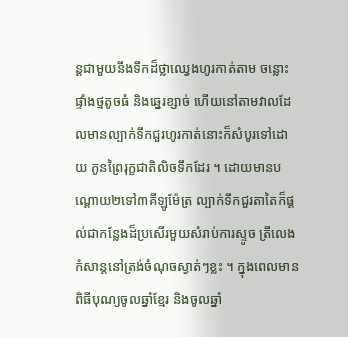ន្តជាមួយនឹងទឹកដ៏ថ្លាឈ្វេងហូរកាត់តាម ចន្លោះផ្ទាំងថ្មតូចធំ និងឆ្នេរខ្សាច់ ហើយនៅតាមវាលដែលមានល្បាក់ទឹកជួរហូរកាត់នោះក៏សំបូរទៅដោយ កូនព្រៃរុក្ខជាតិលិចទឹកដែរ ។ ដោយមានបណ្តោយ២ទៅ៣គីឡូម៉ែត្រ ល្បាក់ទឹកជួរតាតៃក៏ផ្តល់ជាកន្លែងដ៏ប្រសើរមួយសំរាប់ការស្ទូច ត្រីលេងកំសាន្តនៅត្រង់ចំណុចស្ងាត់ៗខ្លះ ។ ក្នុងពេលមានពិធីបុណ្យចូលឆ្នាំខ្មែរ និងចូលឆ្នាំ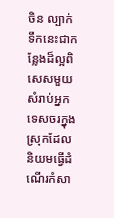ចិន ល្បាក់ទឹកនេះជាកន្លែងដ៏ល្អពិសេសមួយសំរាប់អ្នកទេសចរក្នុង ស្រុកដែលនិយមធ្វើដំណើរកំសា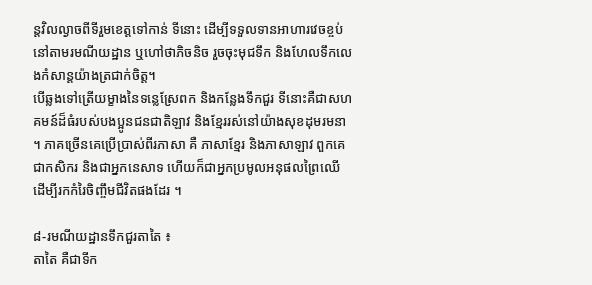ន្តវិលល្ងាចពីទីរួមខេត្តទៅកាន់ ទីនោះ ដើម្បីទទួលទានអាហារវេចខ្ចប់នៅតាមរមណីយដ្ឋាន ឬហៅថាភិចនិច រួចចុះមុជទឹក និងហែលទឹកលេងកំសាន្តយ៉ាងត្រជាក់ចិត្ត។
បើឆ្លងទៅត្រើយម្ខាងនៃទន្លេស្រែពក និងកន្លែងទឹកជួរ ទីនោះគឺជាសហគមន៍ដ៏ធំរបស់បងប្អូនជនជាតិឡាវ និងខ្មែររស់នៅយ៉ាងសុខដុមរមនា ។ ភាគច្រើនគេប្រើប្រាស់ពីរភាសា គឺ ភាសាខ្មែរ និងភាសាឡាវ ពួកគេជាកសិករ និងជាអ្នកនេសាទ ហើយក៏ជាអ្នកប្រមូលអនុផលព្រៃឈើ ដើម្បីរកកំរៃចិញ្ចឹមជីវិតផងដែរ ។

៨-រមណីយដ្ឋានទឹកជួរតាតៃ ៖
តាតៃ គឺជាទីក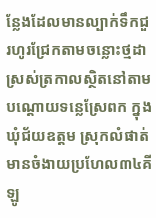ន្លែងដែលមានល្បាក់ទឹកជួរហូរជ្រែកតាមចន្លោះថ្មដា ស្រស់ត្រកាលស្ថិតនៅតាមបណ្តោយទន្លេស្រែពក ក្នុងឃុំជ័យឧត្តម ស្រុកលំផាត់ មានចំងាយប្រហែល៣៤គីឡូ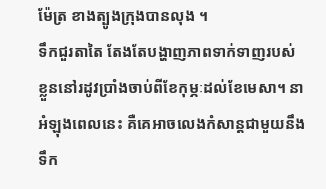ម៉ែត្រ ខាងត្បូងក្រុងបានលុង ។
ទឹកជួរតាតៃ តែងតែបង្ហាញភាពទាក់ទាញរបស់ខ្លួននៅរដូវប្រាំងចាប់ពីខែកុម្ភៈដល់ខែមេសា។ នាអំឡុងពេលនេះ គឺគេអាចលេងកំសាន្តជាមួយនឹងទឹក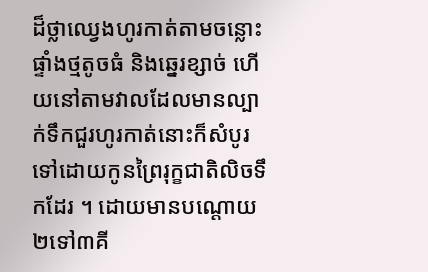ដ៏ថ្លាឈ្វេងហូរកាត់តាមចន្លោះផ្ទាំងថ្មតូចធំ និងឆ្នេរខ្សាច់ ហើយនៅតាមវាលដែលមានល្បាក់ទឹកជួរហូរកាត់នោះក៏សំបូរទៅដោយកូនព្រៃរុក្ខជាតិលិចទឹកដែរ ។ ដោយមានបណ្តោយ២ទៅ៣គី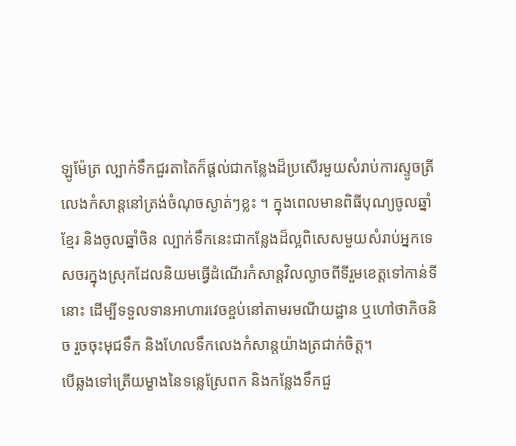ឡូម៉ែត្រ ល្បាក់ទឹកជួរតាតៃក៏ផ្តល់ជាកន្លែងដ៏ប្រសើរមួយសំរាប់ការស្ទូចត្រីលេងកំសាន្តនៅត្រង់ចំណុចស្ងាត់ៗខ្លះ ។ ក្នុងពេលមានពិធីបុណ្យចូលឆ្នាំខ្មែរ និងចូលឆ្នាំចិន ល្បាក់ទឹកនេះជាកន្លែងដ៏ល្អពិសេសមួយសំរាប់អ្នកទេសចរក្នុងស្រុកដែលនិយមធ្វើដំណើរកំសាន្តវិលល្ងាចពីទីរួមខេត្តទៅកាន់ទីនោះ ដើម្បីទទួលទានអាហារវេចខ្ចប់នៅតាមរមណីយដ្ឋាន ឬហៅថាភិចនិច រួចចុះមុជទឹក និងហែលទឹកលេងកំសាន្តយ៉ាងត្រជាក់ចិត្ត។
បើឆ្លងទៅត្រើយម្ខាងនៃទន្លេស្រែពក និងកន្លែងទឹកជួ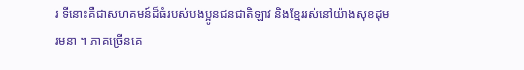រ ទីនោះគឺជាសហគមន៍ដ៏ធំរបស់បងប្អូនជនជាតិឡាវ និងខ្មែររស់នៅយ៉ាងសុខដុមរមនា ។ ភាគច្រើនគេ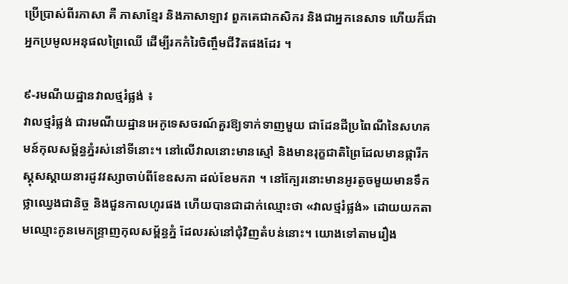ប្រើប្រាស់ពីរភាសា គឺ ភាសាខ្មែរ និងភាសាឡាវ ពួកគេជាកសិករ និងជាអ្នកនេសាទ ហើយក៏ជាអ្នកប្រមូលអនុផលព្រៃឈើ ដើម្បីរកកំរៃចិញ្ចឹមជីវិតផងដែរ ។

៩-រមណីយដ្ឋានវាលថ្មរំផ្លង់ ៖
វាលថ្មរំផ្លង់ ជារមណីយដ្ឋានអេកូទេសចរណ៍គួរឱ្យទាក់ទាញមួយ ជាដែនដីប្រពៃណីនៃសហគមន៍កុលសម្ព័ន្ធភ្នំរស់នៅទីនោះ។ នៅលើវាលនោះមានស្មៅ និងមានរុក្ខជាតិព្រៃដែលមានផ្ការីកស្គុសស្គាយនារដូវវស្សាចាប់ពីខែឧសភា ដល់ខែមករា ។ នៅក្បែរនោះមានអូរតូចមួយមានទឹកថ្លាឈ្វេងជានិច្ច និងជួនកាលហូរផង ហើយបានជាដាក់ឈ្មោះថា «វាលថ្មរំផ្លង់» ដោយយកតាមឈ្មោះកូនមេកន្ទ្រាញកុលសម្ព័ន្ធភ្នំ ដែលរស់នៅជុំវិញតំបន់នោះ។ យោងទៅតាមរឿង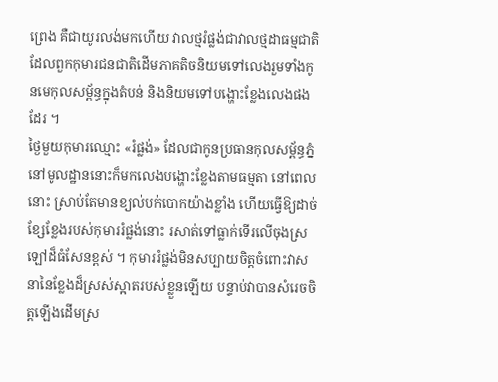ព្រេង គឺជាយូរលង់មកហើយ វាលថ្មរំផ្លង់ជាវាលថ្មដាធម្មជាតិ ដែលពួកកុមារជនជាតិដើមភាគតិចនិយមទៅលេងរួមទាំងកូនមេកុលសម្ព័ន្ធក្នុងតំបន់ និងនិយមទៅបង្ហោះខ្លែងលេងផងដែរ ។
ថ្ងៃមួយកុមារឈ្មោះ «រំផ្លង់» ដែលជាកូនប្រធានកុលសម្ព័ន្ធភ្នំនៅមូលដ្ឋាននោះក៏មកលេងបង្ហោះខ្លែងតាមធម្មតា នៅពេលនោះ ស្រាប់តែមានខ្យល់បក់បោកយ៉ាងខ្លាំង ហើយធ្វើឱ្យដាច់ខ្សែខ្លែងរបស់កុមាររំផ្លង់នោះ រសាត់ទៅធ្លាក់ទើរលើចុងស្រឡៅដ៏ធំសែនខ្ពស់ ។ កុមាររំផ្លង់មិនសប្បាយចិត្តចំពោះវាសនានៃខ្លែងដ៏ស្រស់ស្អាតរបស់ខ្លួនឡើយ បន្ទាប់វាបានសំរេចចិត្តឡើងដើមស្រ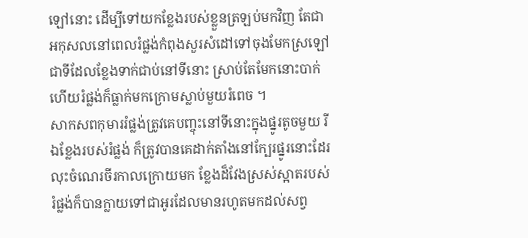ឡៅនោះ ដើម្បីទៅយកខ្លែងរបស់ខ្លួនត្រឡប់មកវិញ តែជាអកុសលនៅពេលរំផ្លង់កំពុងសួរសំដៅទៅចុងមែកស្រឡៅ ជាទីដែលខ្លែងទាក់ជាប់នៅទីនោះ ស្រាប់តែមែកនោះបាក់ ហើយរំផ្លង់ក៏ធ្លាក់មកក្រោមស្លាប់មួយរំពេច ។
សាកសពកុមាររំផ្លង់ត្រូវគេបញ្ចុះនៅទីនោះក្នុងផ្នូរតូចមួយ រីឯខ្លែងរបស់រំផ្លង់ ក៏ត្រូវបានគេដាក់តាំងនៅក្បែរផ្នូរនោះដែរ លុះចំណេរចីរកាលក្រោយមក ខ្លែងដ៏វែងស្រស់ស្អាតរបស់រំផ្លង់ក៏បានក្លាយទៅជាអូរដែលមានរហូតមកដល់សព្វ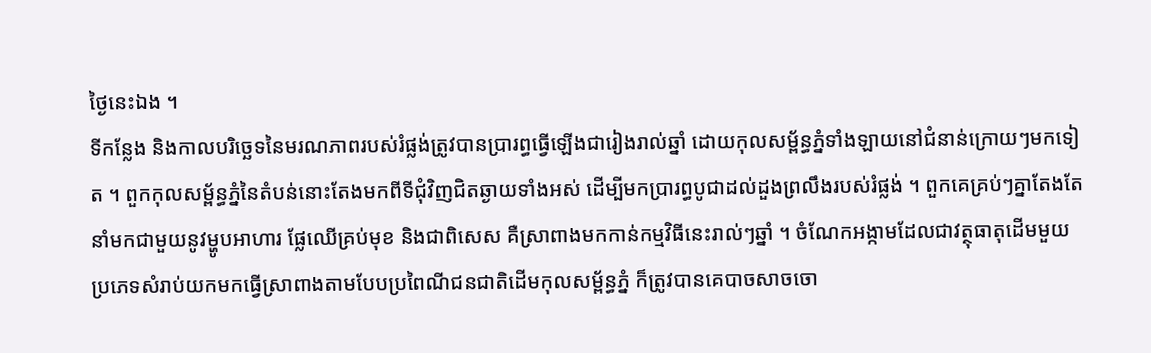ថ្ងៃនេះឯង ។
ទីកន្លែង និងកាលបរិច្ឆេទនៃមរណភាពរបស់រំផ្លង់ត្រូវបានប្រារព្ធធ្វើឡើងជារៀងរាល់ឆ្នាំ ដោយកុលសម្ព័ន្ធភ្នំទាំងឡាយនៅជំនាន់ក្រោយៗមកទៀត ។ ពួកកុលសម្ព័ន្ធភ្នំនៃតំបន់នោះតែងមកពីទីជុំវិញជិតឆ្ងាយទាំងអស់ ដើម្បីមកប្រារព្ធបូជាដល់ដួងព្រលឹងរបស់រំផ្លង់ ។ ពួកគេគ្រប់ៗគ្នាតែងតែនាំមកជាមួយនូវម្ហូបអាហារ ផ្លែឈើគ្រប់មុខ និងជាពិសេស គឺស្រាពាងមកកាន់កម្មវិធីនេះរាល់ៗឆ្នាំ ។ ចំណែកអង្កាមដែលជាវត្ថុធាតុដើមមួយប្រភេទសំរាប់យកមកធ្វើស្រាពាងតាមបែបប្រពៃណីជនជាតិដើមកុលសម្ព័ន្ធភ្នំ ក៏ត្រូវបានគេបាចសាចចោ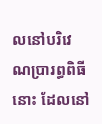លនៅបរិវេណប្រារព្ធពិធីនោះ ដែលនៅ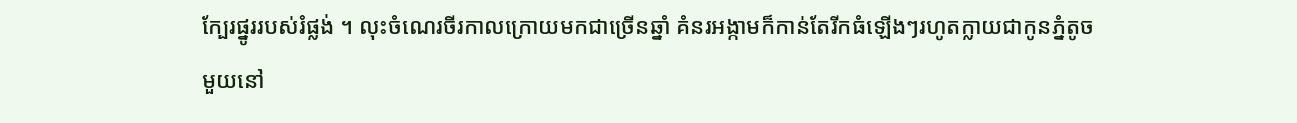ក្បែរផ្នូររបស់រំផ្លង់ ។ លុះចំណេរចីរកាលក្រោយមកជាច្រើនឆ្នាំ គំនរអង្កាមក៏កាន់តែរីកធំឡើងៗរហូតក្លាយជាកូនភ្នំតូចមួយនៅ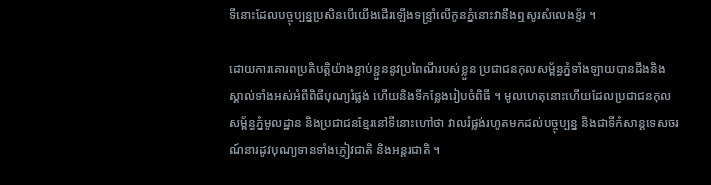ទីនោះដែលបច្ចុប្បន្នប្រសិនបើយើងដើរឡើងទន្ទ្រាំលើកូនភ្នំនោះវានឹងឮសូរសំលេងខ្ទ័រ ។

ដោយការគោរពប្រតិបត្តិយ៉ាងខ្ជាប់ខ្ជួននូវប្រពៃណីរបស់ខ្លួន ប្រជាជនកុលសម្ព័ន្ធភ្នំទាំងឡាយបានដឹងនិងស្គាល់ទាំងអស់អំពីពិធីបុណ្យរំផ្លង់ ហើយនិងទីកន្លែងរៀបចំពិធី ។ មូលហេតុនោះហើយដែលប្រជាជនកុលសម្ព័ន្ធភ្នំមូលដ្ឋាន និងប្រជាជនខ្មែរនៅទីនោះហៅថា វាលរំផ្លង់រហូតមកដល់បច្ចុប្បន្ន និងជាទីកំសាន្តទេសចរណ៍នារដូវបុណ្យទានទាំងភ្ញៀវជាតិ និងអន្តរជាតិ ។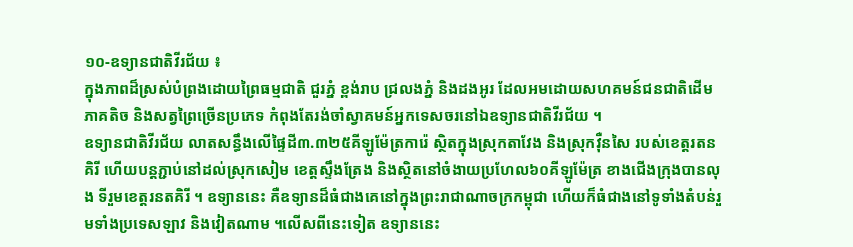១០-ឧទ្យានជាតិវីរជ័យ ៖
ក្នុងភាពដ៏ស្រស់បំព្រងដោយព្រៃធម្មជាតិ ជួរភ្នំ ខ្ពង់រាប ជ្រលងភ្នំ និងដងអូរ ដែលអមដោយសហគមន៍ជនជាតិដើមភាគតិច និងសត្វព្រៃច្រើនប្រភេទ កំពុងតែរង់ចាំស្វាគមន៍អ្នកទេសចរនៅឯឧទ្យានជាតិវីរជ័យ ។
ឧទ្យានជាតិវីរជ័យ លាតសន្ធឹងលើផ្ទៃដី៣.៣២៥គីឡូម៉ែត្រការ៉េ ស្ថិតក្នុងស្រុកតាវែង និងស្រុកវុឺនសៃ របស់ខេត្តរតនគិរី ហើយបន្តភ្ជាប់នៅដល់ស្រុកសៀម ខេត្តស្ទឹងត្រែង និងស្ថិតនៅចំងាយប្រហែល៦០គីឡូម៉ែត្រ ខាងជើងក្រុងបានលុង ទីរួមខេត្តរនតគិរី ។ ឧទ្យាននេះ គឺឧទ្យានដ៏ធំជាងគេនៅក្នុងព្រះរាជាណាចក្រកម្ពុជា ហើយក៏ធំជាងនៅទូទាំងតំបន់រួមទាំងប្រទេសឡាវ និងវៀតណាម ។លើសពីនេះទៀត ឧទ្យាននេះ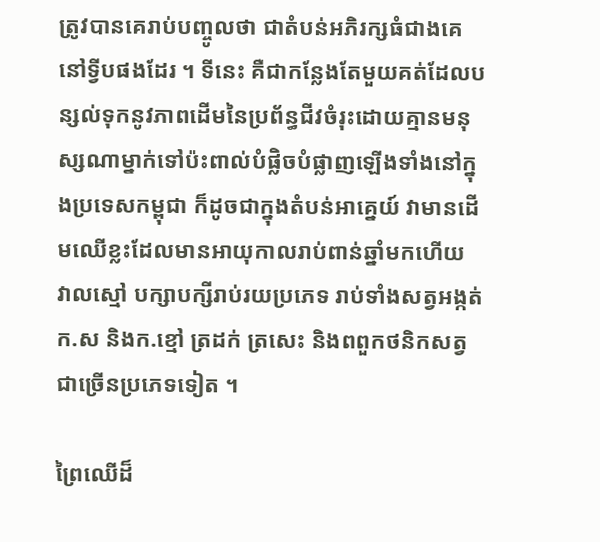ត្រូវបានគេរាប់បញ្ចូលថា ជាតំបន់អភិរក្សធំជាងគេនៅទ្វីបផងដែរ ។ ទីនេះ គឺជាកន្លែងតែមួយគត់ដែលបន្សល់ទុកនូវភាពដើមនៃប្រព័ន្ធជីវចំរុះដោយគ្មានមនុស្សណាម្នាក់ទៅប៉ះពាល់បំផ្លិចបំផ្លាញឡើងទាំងនៅក្នុងប្រទេសកម្ពុជា ក៏ដូចជាក្នុងតំបន់អាគ្នេយ៍ វាមានដើមឈើខ្លះដែលមានអាយុកាលរាប់ពាន់ឆ្នាំមកហើយ វាលស្មៅ បក្សាបក្សីរាប់រយប្រភេទ រាប់ទាំងសត្វអង្កត់ក.ស និងក.ខ្មៅ ត្រដក់ ត្រសេះ និងពពួកថនិកសត្វជាច្រើនប្រភេទទៀត ។

ព្រៃឈើដ៏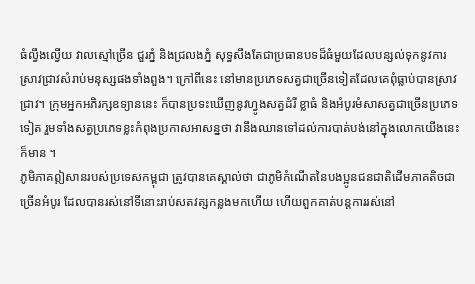ធំល្វឹងល្វើយ វាលស្មៅច្រើន ជួរភ្នំ និងជ្រលងភ្នំ សុទ្ធសឹងតែជាប្រធានបទដ៏ធំមួយដែលបន្សល់ទុកនូវការស្រាវជ្រាវសំរាប់មនុស្សផងទាំងពួង។ ក្រៅពីនេះ នៅមានប្រភេទសត្វជាច្រើនទៀតដែលគេពុំធ្លាប់បានស្រាវជ្រាវ។ ក្រុមអ្នកអភិរក្សឧទ្យាននេះ ក៏បានប្រទះឃើញនូវហ្វូងសត្វដំរី ខ្លាធំ និងអំបូរមំសាសត្វជាច្រើនប្រភេទទៀត រួមទាំងសត្វប្រភេទខ្លះកំពុងប្រកាសអាសន្នថា វានឹងឈានទៅដល់ការបាត់បង់នៅក្នុងលោកយើងនេះក៏មាន ។
ភូមិភាគឦសានរបស់ប្រទេសកម្ពុជា ត្រូវបានគេស្គាល់ថា ជាភូមិកំណើតនៃបងប្អូនជនជាតិដើមភាគតិចជាច្រើនអំបូរ ដែលបានរស់នៅទីនោះរាប់សតវត្សកន្លងមកហើយ ហើយពួកគាត់បន្តការរស់នៅ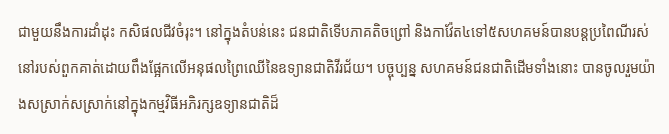ជាមួយនឹងការដាំដុះ កសិផលជីវចំរុះ។ នៅក្នុងតំបន់នេះ ជនជាតិទើបភាគតិចព្រៅ និងកាវ៉ែត៤ទៅ៥សហគមន៍បានបន្តប្រពៃណីរស់នៅរបស់ពួកគាត់ដោយពឹងផ្អែកលើអនុផលព្រៃឈើនៃឧទ្យានជាតិវីរជ័យ។ បច្ចុប្បន្ន សហគមន៍ជនជាតិដើមទាំងនោះ បានចូលរួមយ៉ាងសស្រាក់សស្រាក់នៅក្នុងកម្មវិធីអភិរក្សឧទ្យានជាតិដ៏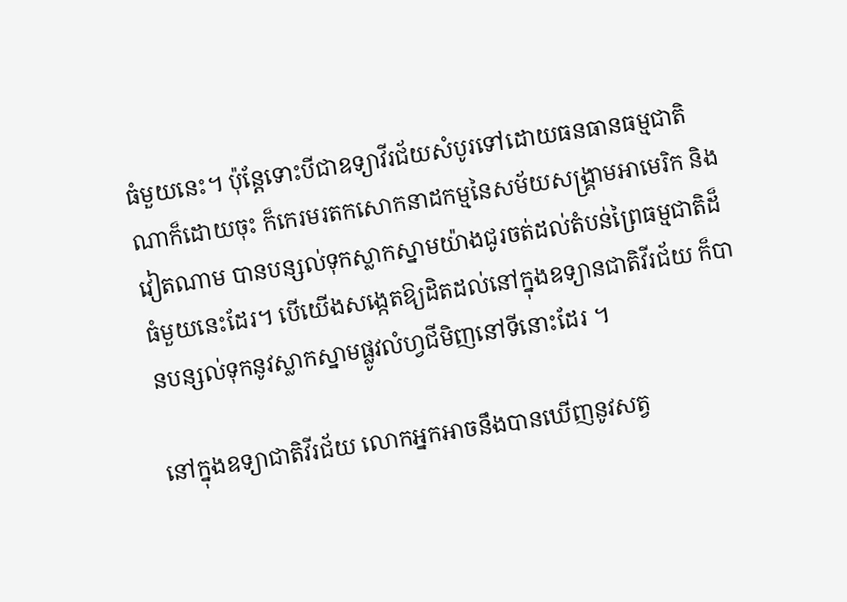ធំមួយនេះ។ ប៉ុន្តែទោះបីជាឧទ្យាវីរជ័យសំបូរទៅដោយធនធានធម្មជាតិណាក៏ដោយចុះ ក៏កេរមរតកសោកនាដកម្មនៃសម័យសង្គ្រាមអាមេរិក និងវៀតណាម បានបន្សល់ទុកស្លាកស្នាមយ៉ាងជូរចត់ដល់តំបន់ព្រៃធម្មជាតិដ៏ធំមួយនេះដែរ។ បើយើងសង្កេតឱ្យដិតដល់នៅក្នុងឧទ្យានជាតិវីរជ័យ ក៏បានបន្សល់ទុកនូវស្លាកស្នាមផ្លូវលំហ្វជីមិញនៅទីនោះដែរ ។

នៅក្នុងឧទ្យាជាតិវីរជ័យ លោកអ្នកអាចនឹងបានឃើញនូវសត្វ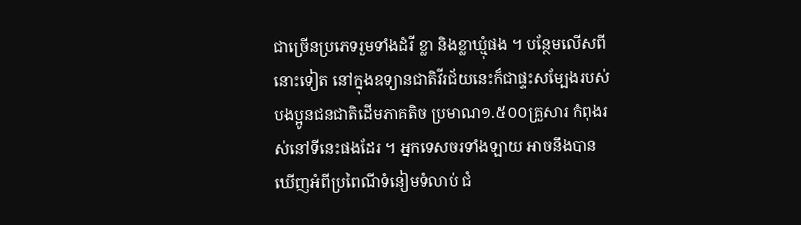ជាច្រើនប្រភេទរួមទាំងដំរី ខ្លា និងខ្លាឃ្មុំផង ។ បន្ថែមលើសពីនោះទៀត នៅក្នុងឧទ្យានជាតិវីរជ័យនេះក៏ជាផ្ទះសម្បែងរបស់បងប្អូនជនជាតិដើមភាគតិច ប្រមាណ១.៥០០គ្រួសារ កំពុងរស់នៅទីនេះផងដែរ ។ អ្នកទេសចរទាំងឡាយ អាចនឹងបានឃើញអំពីប្រពៃណីទំនៀមទំលាប់ ជំ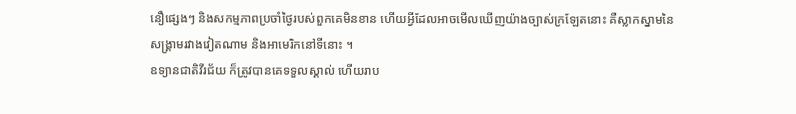នឿផ្សេងៗ និងសកម្មភាពប្រចាំថ្ងៃរបស់ពួកគេមិនខាន ហើយអ្វីដែលអាចមើលឃើញយ៉ាងច្បាស់ក្រឡែតនោះ គឺស្លាកស្នាមនៃសង្គ្រាមរវាងវៀតណាម និងអាមេរិកនៅទីនោះ ។
ឧទ្យានជាតិវីរជ័យ ក៏ត្រូវបានគេទទួលស្គាល់ ហើយរាប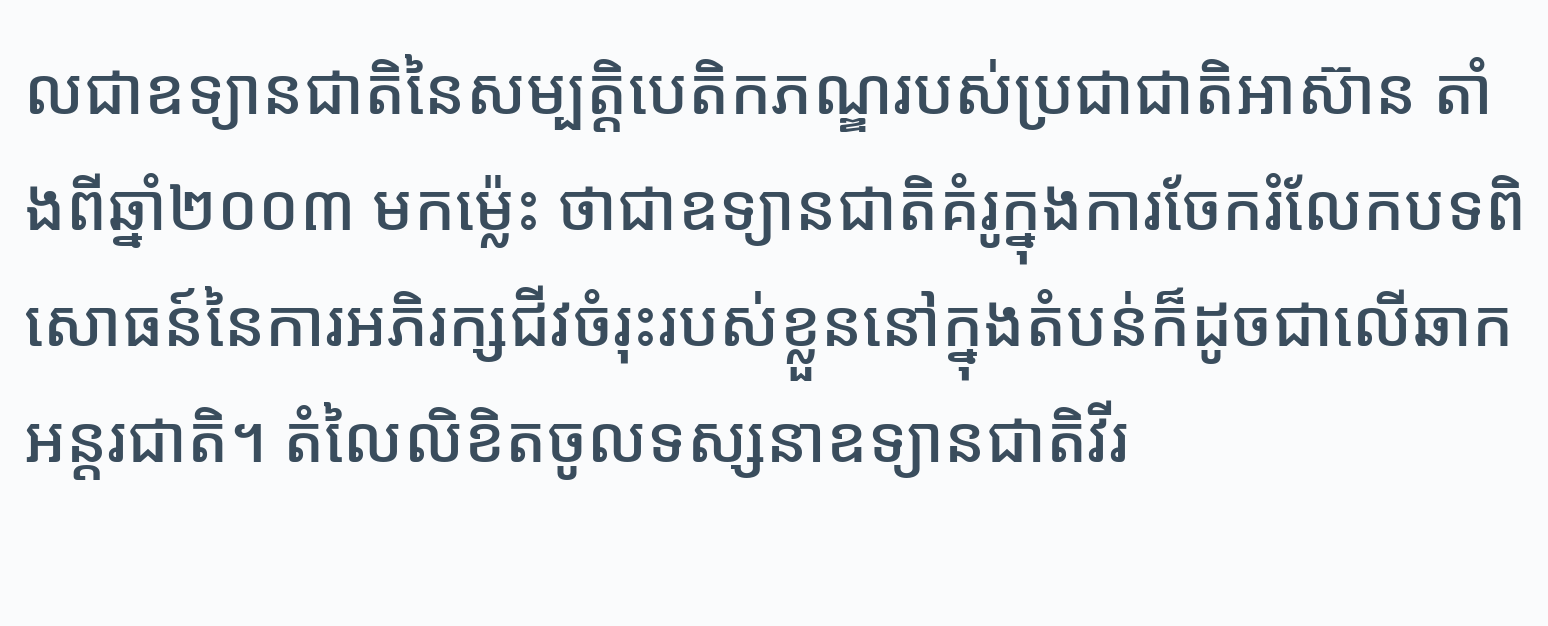លជាឧទ្យានជាតិនៃសម្បត្តិបេតិកភណ្ឌរបស់ប្រជាជាតិអាស៊ាន តាំងពីឆ្នាំ២០០៣ មកម៉្លេះ ថាជាឧទ្យានជាតិគំរូក្នុងការចែករំលែកបទពិសោធន៍នៃការអភិរក្សជីវចំរុះរបស់ខ្លួននៅក្នុងតំបន់ក៏ដូចជាលើឆាកអន្តរជាតិ។ តំលៃលិខិតចូលទស្សនាឧទ្យានជាតិវីរ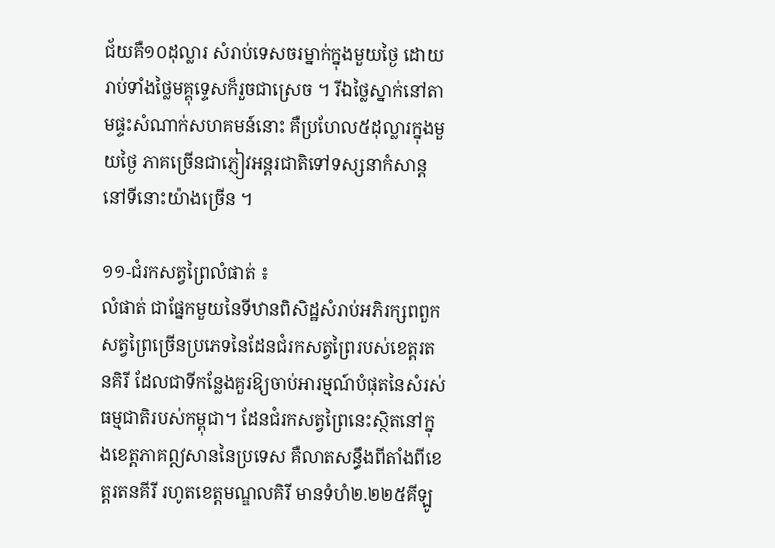ជ័យគឺ១០ដុល្លារ សំរាប់ទេសចរម្នាក់ក្នុងមួយថ្ងៃ ដោយរាប់ទាំងថ្លៃមគ្គុទេ្ទសក៏រួចជាស្រេច ។ រីឯថ្លៃស្នាក់នៅតាមផ្ទះសំណាក់សហគមន៍នោះ គឺប្រហែល៥ដុល្លារក្នុងមួយថ្ងៃ ភាគច្រើនជាភ្ញៀវអន្តរជាតិទៅទស្សនាកំសាន្តនៅទីនោះយ៉ាងច្រើន ។

១១-ជំរកសត្វព្រៃលំផាត់ ៖
លំផាត់ ជាផ្នែកមួយនៃទីឋានពិសិដ្ឋសំរាប់អភិរក្សពពួកសត្វព្រៃច្រើនប្រភេទនៃដែនជំរកសត្វព្រៃរបស់ខេត្តរតនគិរី ដែលជាទីកន្លែងគួរឱ្យចាប់អារម្មណ៍បំផុតនៃសំរស់ធម្មជាតិរបស់កម្ពុជា។ ដែនជំរកសត្វព្រៃនេះស្ថិតនៅក្នុងខេត្តភាគឦសាននៃប្រទេស គឺលាតសន្ធឹងពីតាំងពីខេត្តរតនគីរី រហូតខេត្តមណ្ឌលគិរី មានទំហំ២.២២៥គីឡូ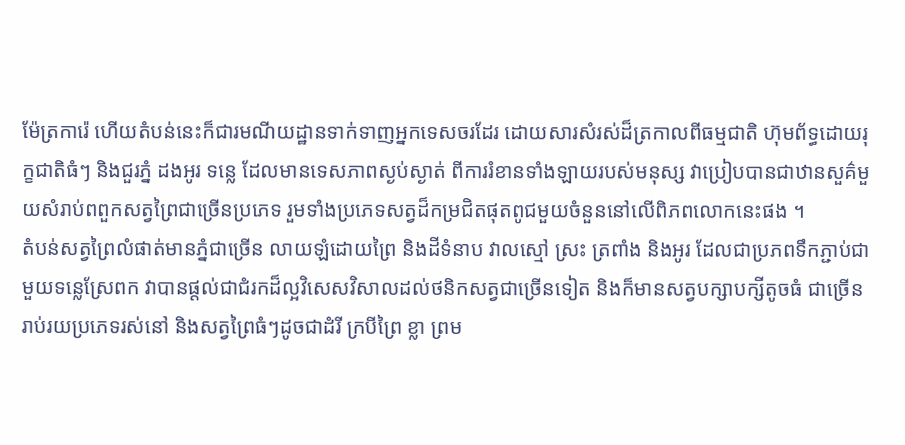ម៉ែត្រការ៉េ ហើយតំបន់នេះក៏ជារមណីយដ្ឋានទាក់ទាញអ្នកទេសចរដែរ ដោយសារសំរស់ដ៏ត្រកាលពីធម្មជាតិ ហ៊ុមព័ទ្ធដោយរុក្ខជាតិធំៗ និងជួរភ្នំ ដងអូរ ទន្លេ ដែលមានទេសភាពស្ងប់ស្ងាត់ ពីការរំខានទាំងឡាយរបស់មនុស្ស វាប្រៀបបានជាឋានសួគ៌មួយសំរាប់ពពួកសត្វព្រៃជាច្រើនប្រភេទ រួមទាំងប្រភេទសត្វដ៏កម្រជិតផុតពូជមួយចំនួននៅលើពិភពលោកនេះផង ។
តំបន់សត្វព្រៃលំផាត់មានភ្នំជាច្រើន លាយឡំដោយព្រៃ និងដីទំនាប វាលស្មៅ ស្រះ ត្រពាំង និងអូរ ដែលជាប្រភពទឹកភ្ជាប់ជាមួយទន្លេស្រែពក វាបានផ្តល់ជាជំរកដ៏ល្អវិសេសវិសាលដល់ថនិកសត្វជាច្រើនទៀត និងក៏មានសត្វបក្សាបក្សីតូចធំ ជាច្រើនរាប់រយប្រភេទរស់នៅ និងសត្វព្រៃធំៗដូចជាដំរី ក្របីព្រៃ ខ្លា ព្រម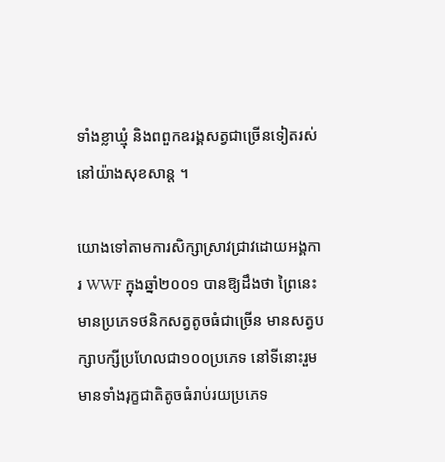ទាំងខ្លាឃ្មុំ និងពពួកឧរង្គសត្វជាច្រើនទៀតរស់នៅយ៉ាងសុខសាន្ត ។

យោងទៅតាមការសិក្សាស្រាវជ្រាវដោយអង្គការ WWF ក្នុងឆ្នាំ២០០១ បានឱ្យដឹងថា ព្រៃនេះមានប្រភេទថនិកសត្វតូចធំជាច្រើន មានសត្វបក្សាបក្សីប្រហែលជា១០០ប្រភេទ នៅទីនោះរួមមានទាំងរុក្ខជាតិតូចធំរាប់រយប្រភេទ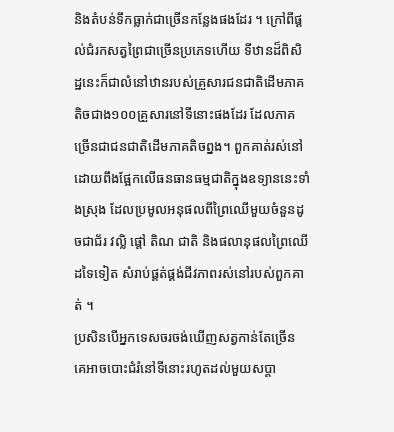និងតំបន់ទឹកធ្លាក់ជាច្រើនកន្លែងផងដែរ ។ ក្រៅពីផ្តល់ជំរកសត្វព្រៃជាច្រើនប្រភេទហើយ ទីឋានដ៏ពិសិដ្ឋនេះក៏ជាលំនៅឋានរបស់គ្រួសារជនជាតិដើមភាគតិចជាង១០០គ្រួសារនៅទីនោះផងដែរ ដែលភាគច្រើនជាជនជាតិដើមភាគតិចព្នង។ ពួកគាត់រស់នៅដោយពឹងផ្អែកលើធនធានធម្មជាតិក្នុងឧទ្យាននេះទាំងស្រុង ដែលប្រមូលអនុផលពីព្រៃឈើមួយចំនួនដូចជាជ័រ វល្លិ ផ្តៅ តិណ ជាតិ និងផលានុផលព្រៃឈើដទៃទៀត សំរាប់ផ្គត់ផ្គង់ជីវភាពរស់នៅរបស់ពួកគាត់ ។
ប្រសិនបើអ្នកទេសចរចង់ឃើញសត្វកាន់តែច្រើន គេអាចបោះជំរំនៅទីនោះរហូតដល់មួយសប្តា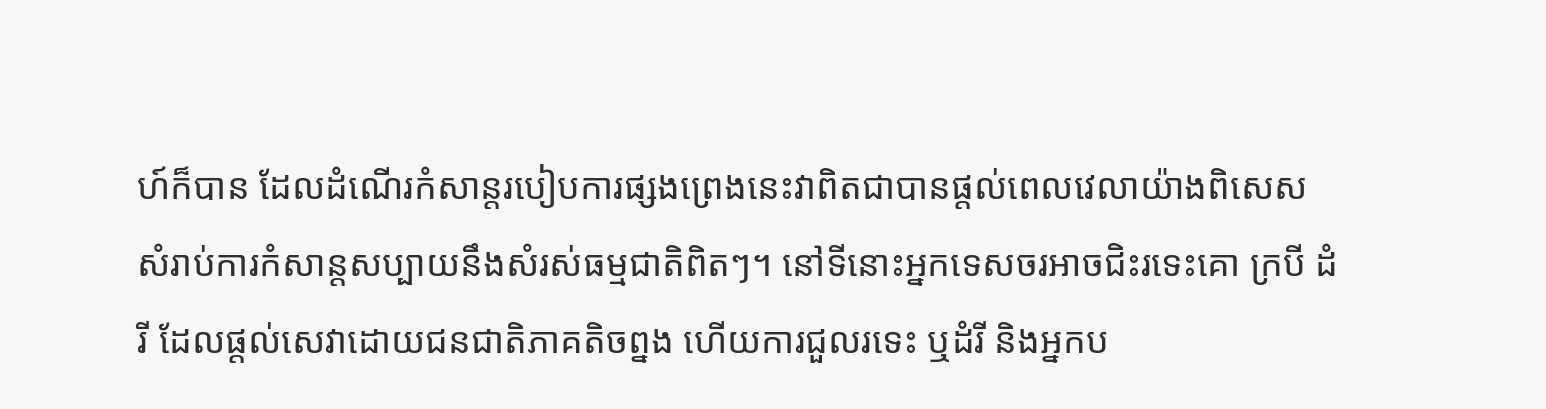ហ៍ក៏បាន ដែលដំណើរកំសាន្តរបៀបការផ្សងព្រេងនេះវាពិតជាបានផ្តល់ពេលវេលាយ៉ាងពិសេស សំរាប់ការកំសាន្តសប្បាយនឹងសំរស់ធម្មជាតិពិតៗ។ នៅទីនោះអ្នកទេសចរអាចជិះរទេះគោ ក្របី ដំរី ដែលផ្តល់សេវាដោយជនជាតិភាគតិចព្នង ហើយការជួលរទេះ ឬដំរី និងអ្នកប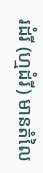រដំរី (ហ្មដំរី) មានតំលៃ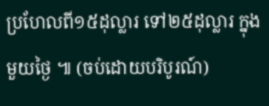ប្រហែលពី១៥ដុល្លារ ទៅ២៥ដុល្លារ ក្នុងមួយថ្ងៃ ៕ (ចប់ដោយបរិបូរណ៍)